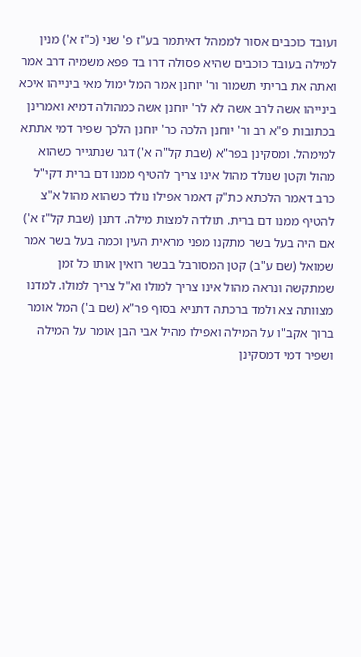ועובד כוכבים אסור לממהל דאיתמר בע"ז פ' שני (כ"ז א') מנין למילה בעובד כוכבים שהיא פסולה דרו בד פפא משמיה דרב אמר ואתה את בריתי תשמור ור' יוחנן אמר המל ימול מאי בינייהו איכא בינייהו אשה לרב אשה לא לר' יוחנן אשה כמהולה דמיא ואמרינן בכתובות פ"א רב ור' יוחנן הלכה כר' יוחנן הלכך שפיר דמי אתתא למימהל. ומסקינן בפר"א (שבת קל"ה א') דגר שנתגייר כשהוא מהול וקטן שנולד מהול אינו צריך להטיף ממנו דם ברית דקי"ל כרב דאמר הלכתא כת"ק דאמר אפילו נולד כשהוא מהול א"צ להטיף ממנו דם ברית. תולדה למצות מילה. דתנן (שבת קל"ז א') אם היה בעל בשר מתקנו מפני מראית העין וכמה בעל בשר אמר שמואל (שם ע"ב) קטן המסורבל בבשר רואין אותו כל זמן שמתקשה ונראה מהול אינו צריך למולו וא"ל צריך למולו. למדנו מצוותה צא ולמד ברכתה דתניא בסוף פר"א (שם ב') המל אומר ברוך אקב"ו על המילה ואפילו מהיל אבי הבן אומר על המילה ושפיר דמי דמסקינן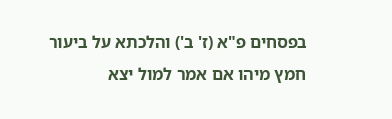בפסחים פ"א (ז' ב') והלכתא על ביעור חמץ מיהו אם אמר למול יצא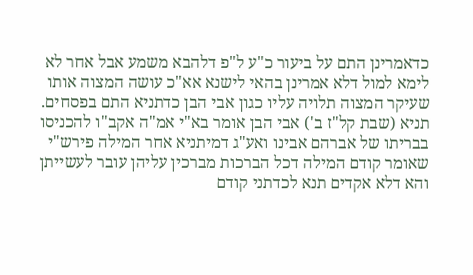כדאמרינן התם על ביעור כ"ע ל"פ דלהבא משמע אבל אחר לא לימא למול דלא אמרינן בהאי לישנא אא"כ עושה המצוה אותו שעיקר המצוה תלויה עליו כגון אבי הבן כדתניא התם בפסחים. תניא (שבת קל"ז ב') אבי הבן אומר בא"י אמ"ה אקב"ו להכניסו בבריתו של אברהם אבינו ואע"ג דמיתניא אחר המילה פירש"י שאומר קודם המילה דכל הברכות מברכין עליהן עובר לעשייתן והא דלא אקדים תנא לכדתני קודם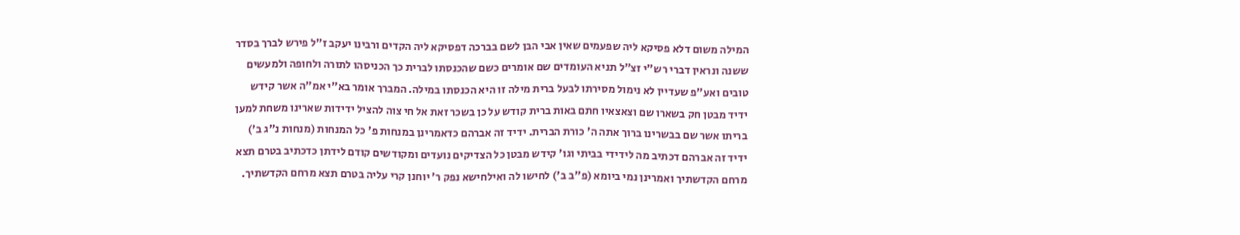המילה משום דלא פסיקא ליה שפעמים שאין אבי הבן לשם בברכה דפסיקא ליה הקדים ורבינו יעקב ז"ל פירש לברך בסדר ששנה ונראין דברי רש"י זצ"ל תניא העומדים שם אומרים כשם שהכנסתו לברית כך הכניסהו לתורה ולחופה ולמעשים טובים ואע"פ שעדיין לא נימול מסירתו לבעל ברית מילה זו היא הכנסתו במילה. המברך אומר בא"י אמ"ה אשר קידש ידיד מבטן חק בשארו שם וצאצאיו חתם באות ברית קודש על כן בשכר זאת אל חי צוה להציל ידידות שארינו משחת למען בריתו אשר שם בבשרינו ברוך אתה ה' כורת הברית. ידיד זה אברהם כדאמרינן במנחות פ' כל המנחות (מנחות נ"ג ב') ידיד זה אברהם דכתיב מה לידידי בביתי וגו' קידש מבטן כל הצדיקים נועדים ומקודשים קודם לידתן כדכתיב בטרם תצא מרחם הקדשתיך ואמרינן נמי ביומא (פ"ב ב') לחישו לה ואילחישא נפק ר' יוחנן קרי עליה בטרם תצא מרחם הקדשתיך.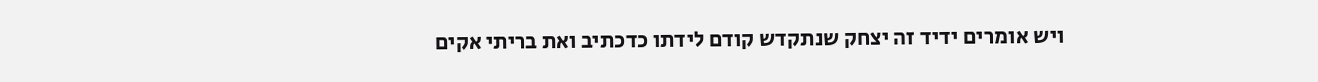ויש אומרים ידיד זה יצחק שנתקדש קודם לידתו כדכתיב ואת בריתי אקים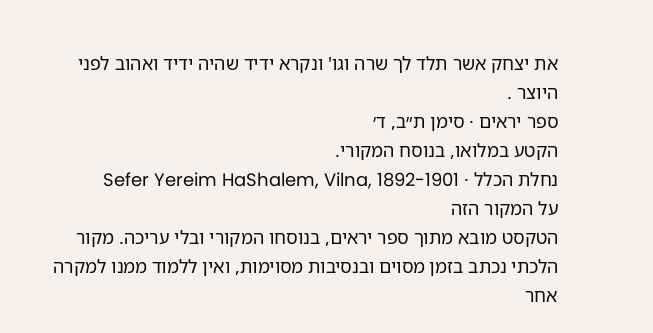את יצחק אשר תלד לך שרה וגו' ונקרא ידיד שהיה ידיד ואהוב לפני היוצר .
ספר יראים · סימן ת״ב, ד׳
הקטע במלואו, בנוסח המקורי.
נחלת הכלל · Sefer Yereim HaShalem, Vilna, 1892-1901
על המקור הזה
הטקסט מובא מתוך ספר יראים, בנוסחו המקורי ובלי עריכה. מקור הלכתי נכתב בזמן מסוים ובנסיבות מסוימות, ואין ללמוד ממנו למקרה אחר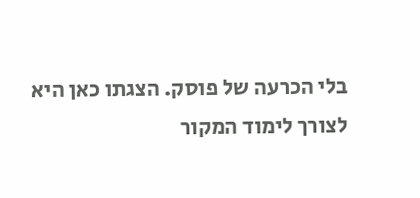בלי הכרעה של פוסק. הצגתו כאן היא לצורך לימוד המקור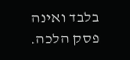בלבד ואינה פסק הלכה.